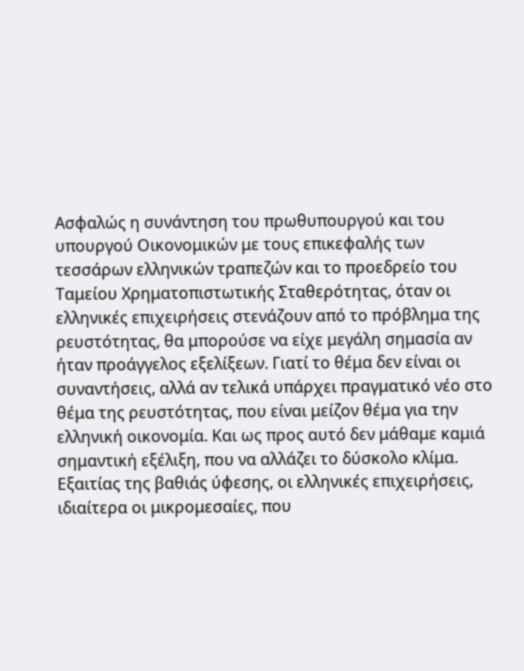Ασφαλώς η συνάντηση του πρωθυπουργού και του υπουργού Οικονομικών με τους επικεφαλής των τεσσάρων ελληνικών τραπεζών και το προεδρείο του Ταμείου Χρηματοπιστωτικής Σταθερότητας, όταν οι ελληνικές επιχειρήσεις στενάζουν από το πρόβλημα της ρευστότητας, θα μπορούσε να είχε μεγάλη σημασία αν ήταν προάγγελος εξελίξεων. Γιατί το θέμα δεν είναι οι συναντήσεις, αλλά αν τελικά υπάρχει πραγματικό νέο στο θέμα της ρευστότητας, που είναι μείζον θέμα για την ελληνική οικονομία. Και ως προς αυτό δεν μάθαμε καμιά σημαντική εξέλιξη, που να αλλάζει το δύσκολο κλίμα.
Εξαιτίας της βαθιάς ύφεσης, οι ελληνικές επιχειρήσεις, ιδιαίτερα οι μικρομεσαίες, που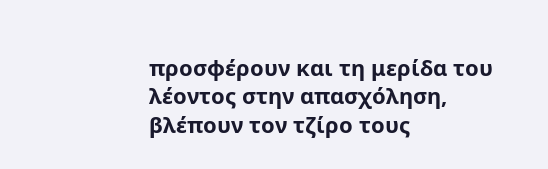προσφέρουν και τη μερίδα του λέοντος στην απασχόληση, βλέπουν τον τζίρο τους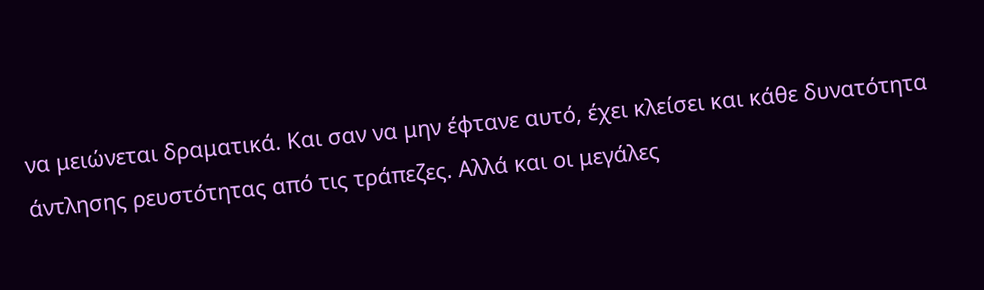να μειώνεται δραματικά. Και σαν να μην έφτανε αυτό, έχει κλείσει και κάθε δυνατότητα άντλησης ρευστότητας από τις τράπεζες. Αλλά και οι μεγάλες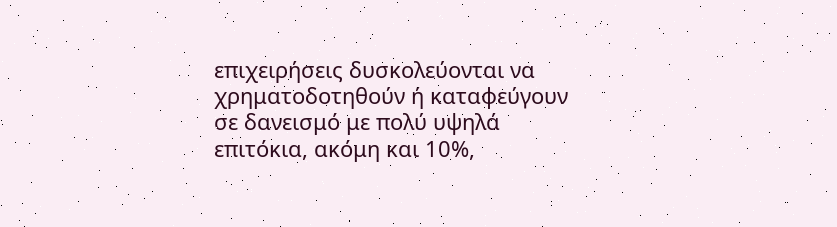επιχειρήσεις δυσκολεύονται να χρηματοδοτηθούν ή καταφεύγουν σε δανεισμό με πολύ υψηλά επιτόκια, ακόμη και 10%,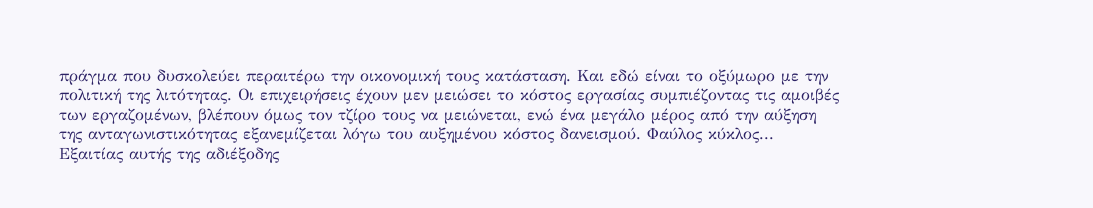πράγμα που δυσκολεύει περαιτέρω την οικονομική τους κατάσταση. Και εδώ είναι το οξύμωρο με την πολιτική της λιτότητας. Οι επιχειρήσεις έχουν μεν μειώσει το κόστος εργασίας συμπιέζοντας τις αμοιβές των εργαζομένων, βλέπουν όμως τον τζίρο τους να μειώνεται, ενώ ένα μεγάλο μέρος από την αύξηση της ανταγωνιστικότητας εξανεμίζεται λόγω του αυξημένου κόστος δανεισμού. Φαύλος κύκλος...
Εξαιτίας αυτής της αδιέξοδης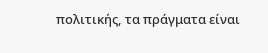πολιτικής, τα πράγματα είναι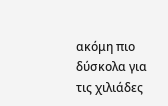ακόμη πιο δύσκολα για τις χιλιάδες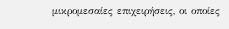μικρομεσαίες επιχειρήσεις, οι οποίες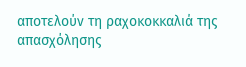αποτελούν τη ραχοκοκκαλιά της απασχόλησης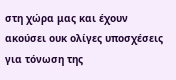στη χώρα μας και έχουν ακούσει ουκ ολίγες υποσχέσεις για τόνωση της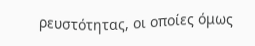ρευστότητας, οι οποίες όμως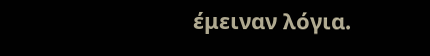έμειναν λόγια.